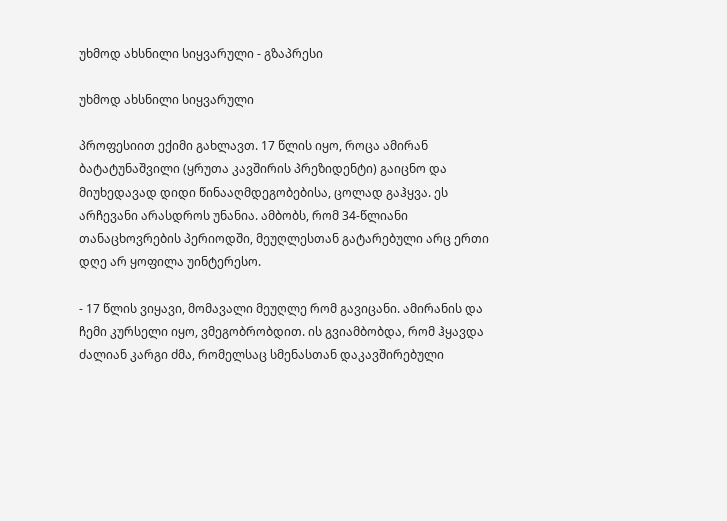უხმოდ ახსნილი სიყვარული - გზაპრესი

უხმოდ ახსნილი სიყვარული

პროფესიით ექიმი გახლავთ. 17 წლის იყო, როცა ამირან ბატატუნაშვილი (ყრუთა კავშირის პრეზიდენტი) გაიცნო და მიუხედავად დიდი წინააღმდეგობებისა, ცოლად გაჰყვა. ეს არჩევანი არასდროს უნანია. ამბობს, რომ 34-წლიანი თანაცხოვრების პერიოდში, მეუღლესთან გატარებული არც ერთი დღე არ ყოფილა უინტერესო.

- 17 წლის ვიყავი, მომავალი მეუღლე რომ გავიცანი. ამირანის და ჩემი კურსელი იყო, ვმეგობრობდით. ის გვიამბობდა, რომ ჰყავდა ძალიან კარგი ძმა, რომელსაც სმენასთან დაკავშირებული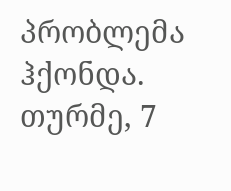პრობლემა ჰქონდა. თურმე, 7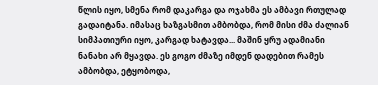წლის იყო, სმენა რომ დაკარგა და ოჯახმა ეს ამბავი რთულად გადაიტანა. იმასაც ხაზგასმით ამბობდა, რომ მისი ძმა ძალიან სიმპათიური იყო, კარგად ხატავდა... მაშინ ყრუ ადამიანი ნანახი არ მყავდა. ეს გოგო ძმაზე იმდენ დადებით რამეს ამბობდა, ეტყობოდა,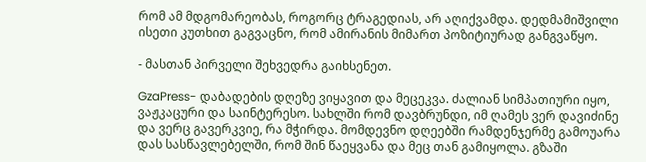რომ ამ მდგომარეობას, როგორც ტრაგედიას, არ აღიქვამდა. დედმამიშვილი ისეთი კუთხით გაგვაცნო, რომ ამირანის მიმართ პოზიტიურად განგვაწყო.

- მასთან პირველი შეხვედრა გაიხსენეთ.

GzaPress- დაბადების დღეზე ვიყავით და მეცეკვა. ძალიან სიმპათიური იყო, ვაჟკაცური და საინტერესო. სახლში რომ დავბრუნდი, იმ ღამეს ვერ დავიძინე და ვერც გავერკვიე, რა მჭირდა. მომდევნო დღეებში რამდენჯერმე გამოუარა დას სასწავლებელში, რომ შინ წაეყვანა და მეც თან გამიყოლა. გზაში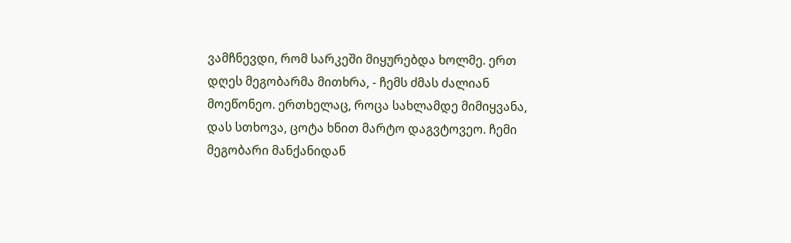ვამჩნევდი, რომ სარკეში მიყურებდა ხოლმე. ერთ დღეს მეგობარმა მითხრა, - ჩემს ძმას ძალიან მოეწონეო. ერთხელაც, როცა სახლამდე მიმიყვანა, დას სთხოვა, ცოტა ხნით მარტო დაგვტოვეო. ჩემი მეგობარი მანქანიდან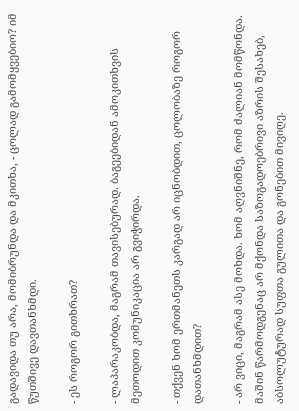გადავიდა თუ არა, მომიბრუნდა და მკითხა, - ცოლად გამომყვებიო? იმ წუთშივე დავთანხმდი.

- ეს როგორ გითხრათ?

- ლაპარაკობდა, მაგრამ თავისებურად. ბაგეებიდან ამოკითხვის მეთოდით კომუნიკაცია არ გვიჭირდა.

- თქვენ ხომ ერთმანეთს კარგად არ იცნობდით, ცოლობაზე როგორ დათანხმდით?

- არ ვიცი, მაგრამ ასე მოხდა. ხომ აღვნიშნე, რომ ძალიან მომწონდა. მაშინ წარმოდგენაც არ მქონდა საზოგადოებრივი აზრის შესახებ, აბსოლუტურად სუფთა გულითა და გონებით მივიღე.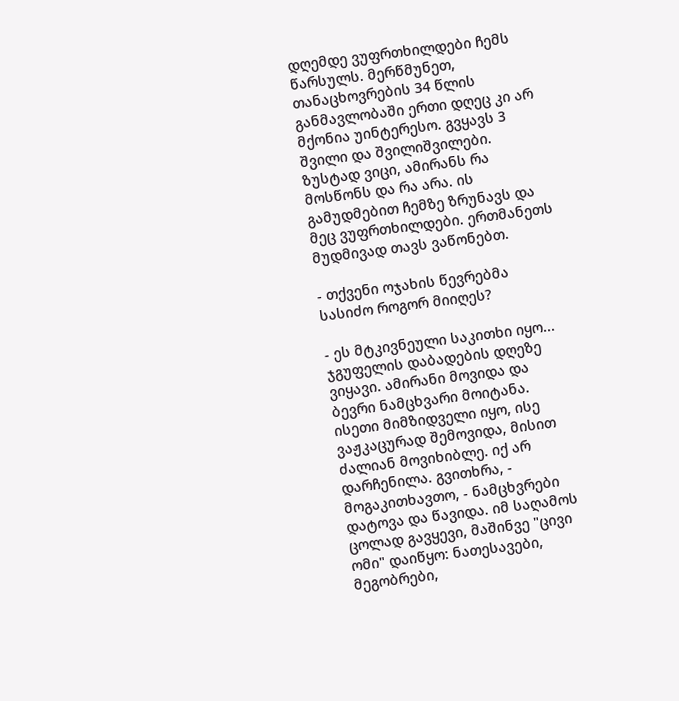დღემდე ვუფრთხილდები ჩემს წარსულს. მერწმუნეთ, თანაცხოვრების 34 წლის განმავლობაში ერთი დღეც კი არ მქონია უინტერესო. გვყავს 3 შვილი და შვილიშვილები. ზუსტად ვიცი, ამირანს რა მოსწონს და რა არა. ის გამუდმებით ჩემზე ზრუნავს და მეც ვუფრთხილდები. ერთმანეთს მუდმივად თავს ვაწონებთ.

- თქვენი ოჯახის წევრებმა სასიძო როგორ მიიღეს?

- ეს მტკივნეული საკითხი იყო... ჯგუფელის დაბადების დღეზე ვიყავი. ამირანი მოვიდა და ბევრი ნამცხვარი მოიტანა. ისეთი მიმზიდველი იყო, ისე ვაჟკაცურად შემოვიდა, მისით ძალიან მოვიხიბლე. იქ არ დარჩენილა. გვითხრა, - მოგაკითხავთო, - ნამცხვრები დატოვა და წავიდა. იმ საღამოს ცოლად გავყევი, მაშინვე "ცივი ომი" დაიწყო: ნათესავები, მეგობრები,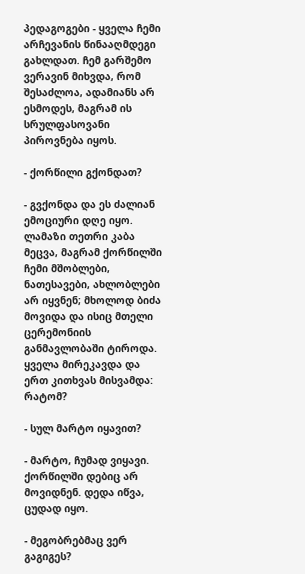პედაგოგები - ყველა ჩემი არჩევანის წინააღმდეგი გახლდათ. ჩემ გარშემო ვერავინ მიხვდა, რომ შესაძლოა, ადამიანს არ ესმოდეს, მაგრამ ის სრულფასოვანი პიროვნება იყოს.

- ქორწილი გქონდათ?

- გვქონდა და ეს ძალიან ემოციური დღე იყო. ლამაზი თეთრი კაბა მეცვა, მაგრამ ქორწილში ჩემი მშობლები, ნათესავები, ახლობლები არ იყვნენ; მხოლოდ ბიძა მოვიდა და ისიც მთელი ცერემონიის განმავლობაში ტიროდა. ყველა მირეკავდა და ერთ კითხვას მისვამდა: რატომ?

- სულ მარტო იყავით?

- მარტო, ჩუმად ვიყავი. ქორწილში დებიც არ მოვიდნენ. დედა იწვა, ცუდად იყო.

- მეგობრებმაც ვერ გაგიგეს?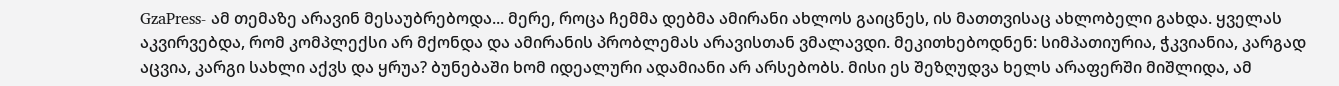GzaPress- ამ თემაზე არავინ მესაუბრებოდა... მერე, როცა ჩემმა დებმა ამირანი ახლოს გაიცნეს, ის მათთვისაც ახლობელი გახდა. ყველას აკვირვებდა, რომ კომპლექსი არ მქონდა და ამირანის პრობლემას არავისთან ვმალავდი. მეკითხებოდნენ: სიმპათიურია, ჭკვიანია, კარგად აცვია, კარგი სახლი აქვს და ყრუა? ბუნებაში ხომ იდეალური ადამიანი არ არსებობს. მისი ეს შეზღუდვა ხელს არაფერში მიშლიდა, ამ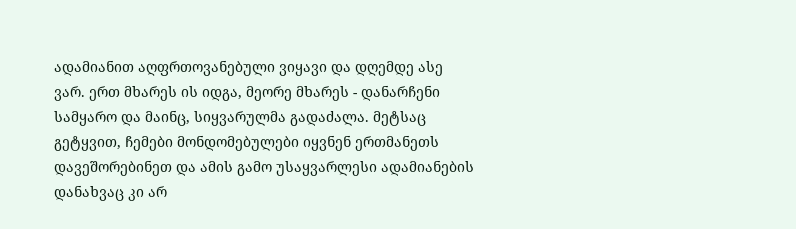ადამიანით აღფრთოვანებული ვიყავი და დღემდე ასე ვარ. ერთ მხარეს ის იდგა, მეორე მხარეს - დანარჩენი სამყარო და მაინც, სიყვარულმა გადაძალა. მეტსაც გეტყვით, ჩემები მონდომებულები იყვნენ ერთმანეთს დავეშორებინეთ და ამის გამო უსაყვარლესი ადამიანების დანახვაც კი არ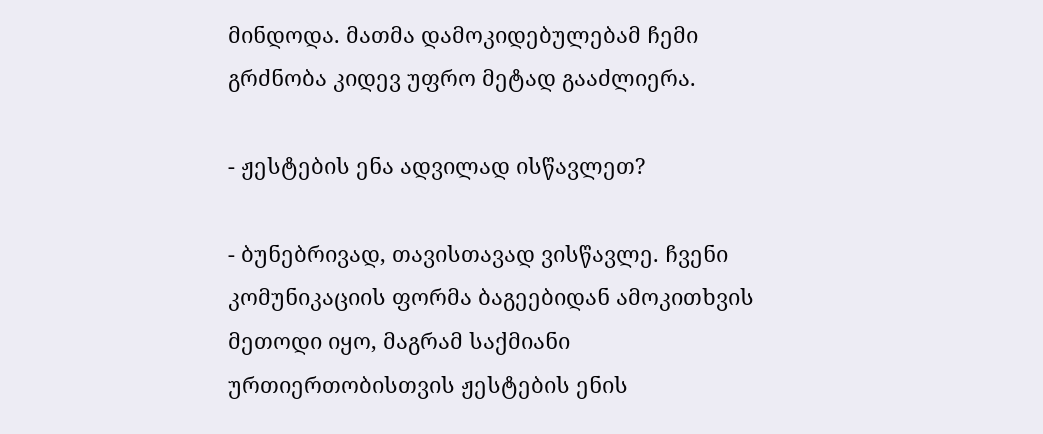მინდოდა. მათმა დამოკიდებულებამ ჩემი გრძნობა კიდევ უფრო მეტად გააძლიერა.

- ჟესტების ენა ადვილად ისწავლეთ?

- ბუნებრივად, თავისთავად ვისწავლე. ჩვენი კომუნიკაციის ფორმა ბაგეებიდან ამოკითხვის მეთოდი იყო, მაგრამ საქმიანი ურთიერთობისთვის ჟესტების ენის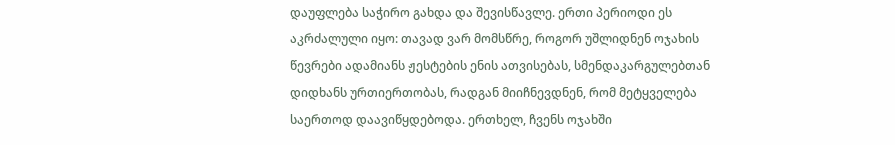დაუფლება საჭირო გახდა და შევისწავლე. ერთი პერიოდი ეს აკრძალული იყო: თავად ვარ მომსწრე, როგორ უშლიდნენ ოჯახის წევრები ადამიანს ჟესტების ენის ათვისებას, სმენდაკარგულებთან დიდხანს ურთიერთობას, რადგან მიიჩნევდნენ, რომ მეტყველება საერთოდ დაავიწყდებოდა. ერთხელ, ჩვენს ოჯახში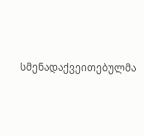სმენადაქვეითებულმა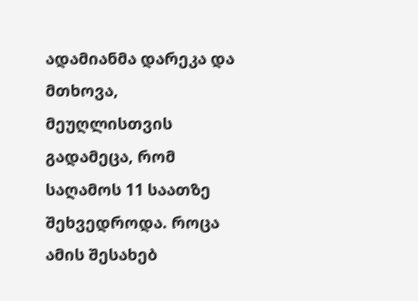ადამიანმა დარეკა და მთხოვა, მეუღლისთვის გადამეცა, რომ საღამოს 11 საათზე შეხვედროდა. როცა ამის შესახებ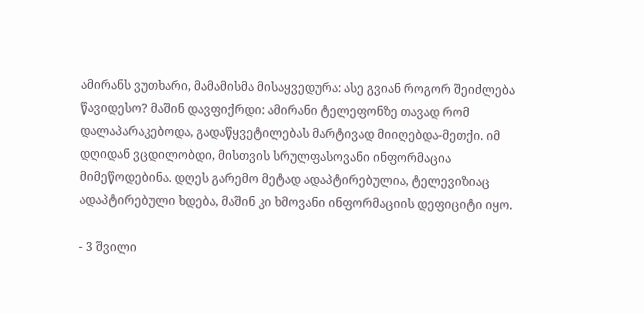ამირანს ვუთხარი, მამამისმა მისაყვედურა: ასე გვიან როგორ შეიძლება წავიდესო? მაშინ დავფიქრდი: ამირანი ტელეფონზე თავად რომ დალაპარაკებოდა, გადაწყვეტილებას მარტივად მიიღებდა-მეთქი. იმ დღიდან ვცდილობდი, მისთვის სრულფასოვანი ინფორმაცია მიმეწოდებინა. დღეს გარემო მეტად ადაპტირებულია, ტელევიზიაც ადაპტირებული ხდება, მაშინ კი ხმოვანი ინფორმაციის დეფიციტი იყო.

- 3 შვილი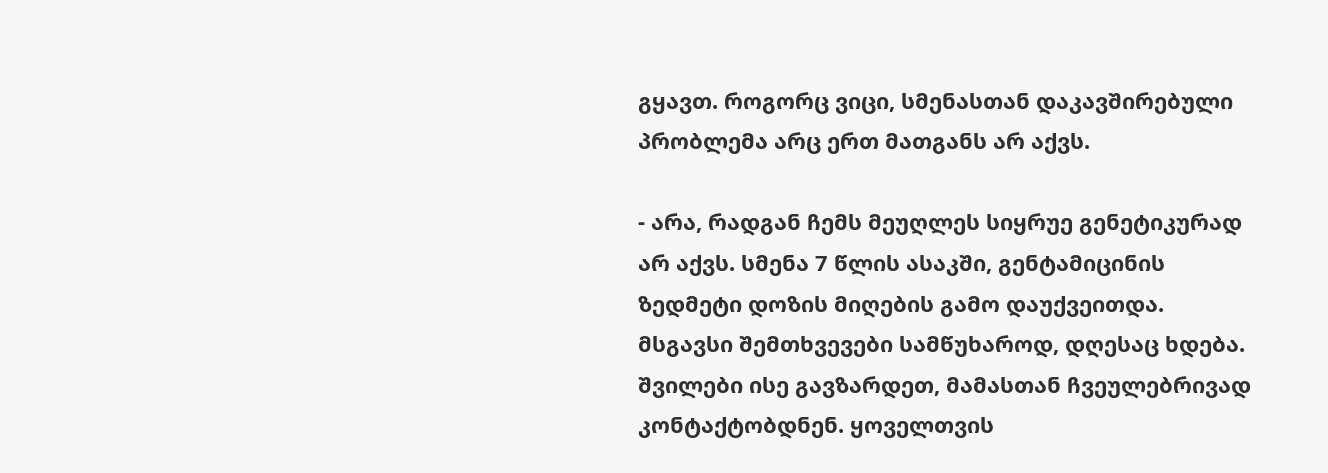გყავთ. როგორც ვიცი, სმენასთან დაკავშირებული პრობლემა არც ერთ მათგანს არ აქვს.

- არა, რადგან ჩემს მეუღლეს სიყრუე გენეტიკურად არ აქვს. სმენა 7 წლის ასაკში, გენტამიცინის ზედმეტი დოზის მიღების გამო დაუქვეითდა. მსგავსი შემთხვევები სამწუხაროდ, დღესაც ხდება. შვილები ისე გავზარდეთ, მამასთან ჩვეულებრივად კონტაქტობდნენ. ყოველთვის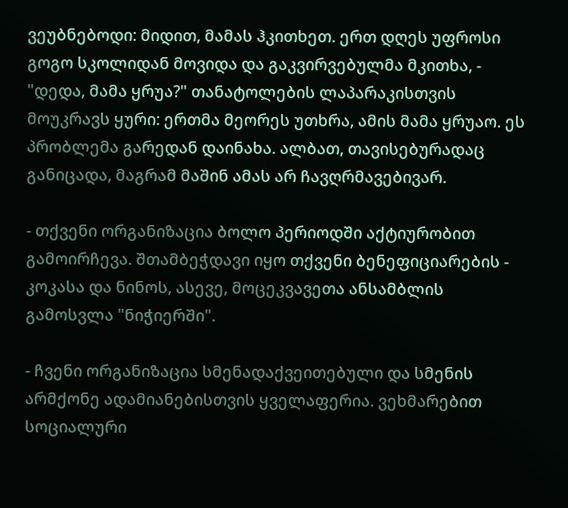ვეუბნებოდი: მიდით, მამას ჰკითხეთ. ერთ დღეს უფროსი გოგო სკოლიდან მოვიდა და გაკვირვებულმა მკითხა, - "დედა, მამა ყრუა?" თანატოლების ლაპარაკისთვის მოუკრავს ყური: ერთმა მეორეს უთხრა, ამის მამა ყრუაო. ეს პრობლემა გარედან დაინახა. ალბათ, თავისებურადაც განიცადა, მაგრამ მაშინ ამას არ ჩავღრმავებივარ.

- თქვენი ორგანიზაცია ბოლო პერიოდში აქტიურობით გამოირჩევა. შთამბეჭდავი იყო თქვენი ბენეფიციარების - კოკასა და ნინოს, ასევე, მოცეკვავეთა ანსამბლის გამოსვლა "ნიჭიერში".

- ჩვენი ორგანიზაცია სმენადაქვეითებული და სმენის არმქონე ადამიანებისთვის ყველაფერია. ვეხმარებით სოციალური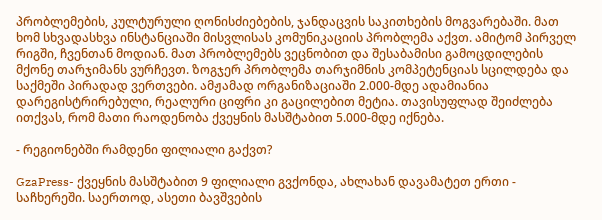პრობლემების, კულტურული ღონისძიებების, ჯანდაცვის საკითხების მოგვარებაში. მათ ხომ სხვადასხვა ინსტანციაში მისვლისას კომუნიკაციის პრობლემა აქვთ. ამიტომ პირველ რიგში, ჩვენთან მოდიან. მათ პრობლემებს ვეცნობით და შესაბამისი გამოცდილების მქონე თარჯიმანს ვურჩევთ. ზოგჯერ პრობლემა თარჯიმნის კომპეტენციას სცილდება და საქმეში პირადად ვერთვები. ამჟამად ორგანიზაციაში 2.000-მდე ადამიანია დარეგისტრირებული, რეალური ციფრი კი გაცილებით მეტია. თავისუფლად შეიძლება ითქვას, რომ მათი რაოდენობა ქვეყნის მასშტაბით 5.000-მდე იქნება.

- რეგიონებში რამდენი ფილიალი გაქვთ?

GzaPress- ქვეყნის მასშტაბით 9 ფილიალი გვქონდა, ახლახან დავამატეთ ერთი - საჩხერეში. საერთოდ, ასეთი ბავშვების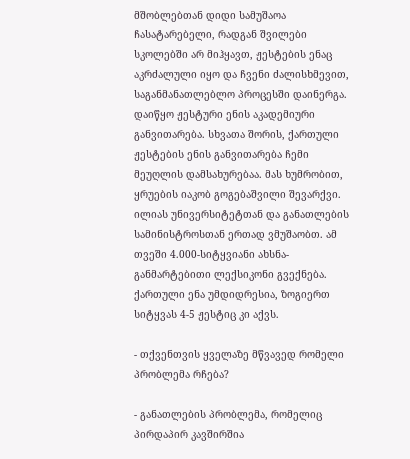მშობლებთან დიდი სამუშაოა ჩასატარებელი, რადგან შვილები სკოლებში არ მიჰყავთ, ჟესტების ენაც აკრძალული იყო და ჩვენი ძალისხმევით, საგანმანათლებლო პროცესში დაინერგა. დაიწყო ჟესტური ენის აკადემიური განვითარება. სხვათა შორის, ქართული ჟესტების ენის განვითარება ჩემი მეუღლის დამსახურებაა. მას ხუმრობით, ყრუების იაკობ გოგებაშვილი შევარქვი. ილიას უნივერსიტეტთან და განათლების სამინისტროსთან ერთად ვმუშაობთ. ამ თვეში 4.000-სიტყვიანი ახსნა-განმარტებითი ლექსიკონი გვექნება. ქართული ენა უმდიდრესია, ზოგიერთ სიტყვას 4-5 ჟესტიც კი აქვს.

- თქვენთვის ყველაზე მწვავედ რომელი პრობლემა რჩება?

- განათლების პრობლემა, რომელიც პირდაპირ კავშირშია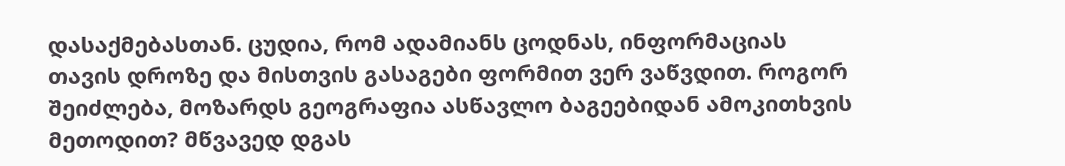დასაქმებასთან. ცუდია, რომ ადამიანს ცოდნას, ინფორმაციას თავის დროზე და მისთვის გასაგები ფორმით ვერ ვაწვდით. როგორ შეიძლება, მოზარდს გეოგრაფია ასწავლო ბაგეებიდან ამოკითხვის მეთოდით? მწვავედ დგას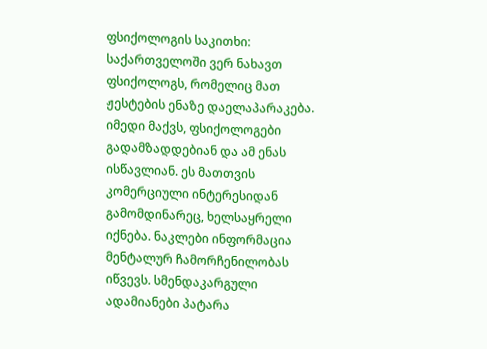ფსიქოლოგის საკითხი: საქართველოში ვერ ნახავთ ფსიქოლოგს, რომელიც მათ ჟესტების ენაზე დაელაპარაკება. იმედი მაქვს, ფსიქოლოგები გადამზადდებიან და ამ ენას ისწავლიან. ეს მათთვის კომერციული ინტერესიდან გამომდინარეც, ხელსაყრელი იქნება. ნაკლები ინფორმაცია მენტალურ ჩამორჩენილობას იწვევს. სმენდაკარგული ადამიანები პატარა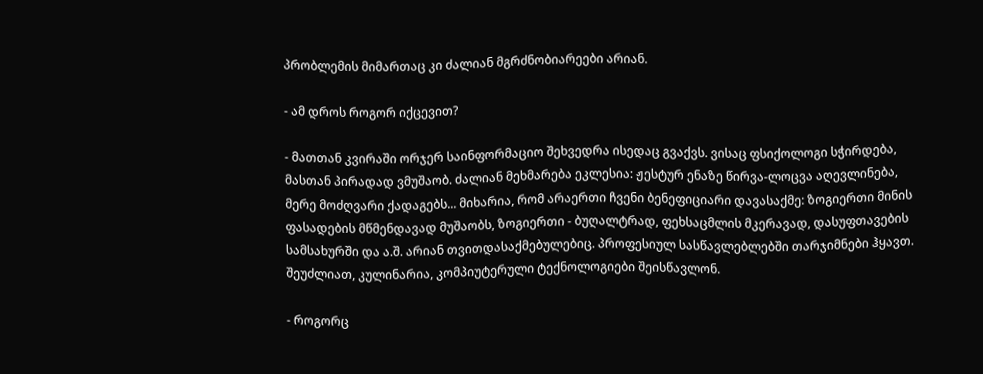პრობლემის მიმართაც კი ძალიან მგრძნობიარეები არიან.

- ამ დროს როგორ იქცევით?

- მათთან კვირაში ორჯერ საინფორმაციო შეხვედრა ისედაც გვაქვს. ვისაც ფსიქოლოგი სჭირდება, მასთან პირადად ვმუშაობ. ძალიან მეხმარება ეკლესია: ჟესტურ ენაზე წირვა-ლოცვა აღევლინება, მერე მოძღვარი ქადაგებს... მიხარია, რომ არაერთი ჩვენი ბენეფიციარი დავასაქმე: ზოგიერთი მინის ფასადების მწმენდავად მუშაობს, ზოგიერთი - ბუღალტრად, ფეხსაცმლის მკერავად, დასუფთავების სამსახურში და ა.შ. არიან თვითდასაქმებულებიც. პროფესიულ სასწავლებლებში თარჯიმნები ჰყავთ. შეუძლიათ, კულინარია, კომპიუტერული ტექნოლოგიები შეისწავლონ.

- როგორც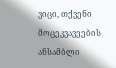ვიცი, თქვენი მოცეკვავეების ანსამბლი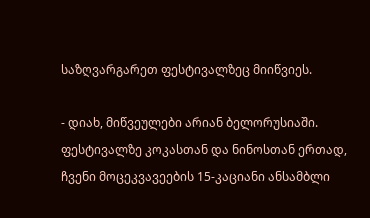საზღვარგარეთ ფესტივალზეც მიიწვიეს.

- დიახ, მიწვეულები არიან ბელორუსიაში. ფესტივალზე კოკასთან და ნინოსთან ერთად, ჩვენი მოცეკვავეების 15-კაციანი ანსამბლი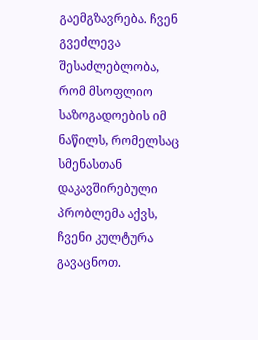გაემგზავრება. ჩვენ გვეძლევა შესაძლებლობა, რომ მსოფლიო საზოგადოების იმ ნაწილს, რომელსაც სმენასთან დაკავშირებული პრობლემა აქვს, ჩვენი კულტურა გავაცნოთ.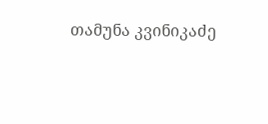თამუნა კვინიკაძე